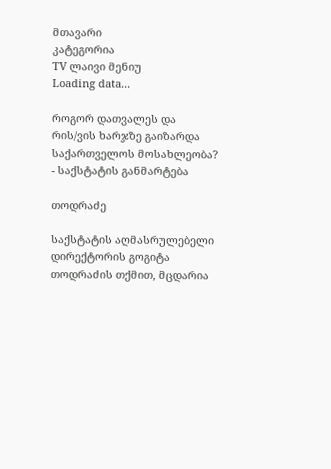მთავარი
კატეგორია
TV ლაივი მენიუ
Loading data...

როგორ დათვალეს და რის/ვის ხარჯზე გაიზარდა საქართველოს მოსახლეობა? - საქსტატის განმარტება

თოდრაძე

საქსტატის აღმასრულებელი დირექტორის გოგიტა თოდრაძის თქმით, მცდარია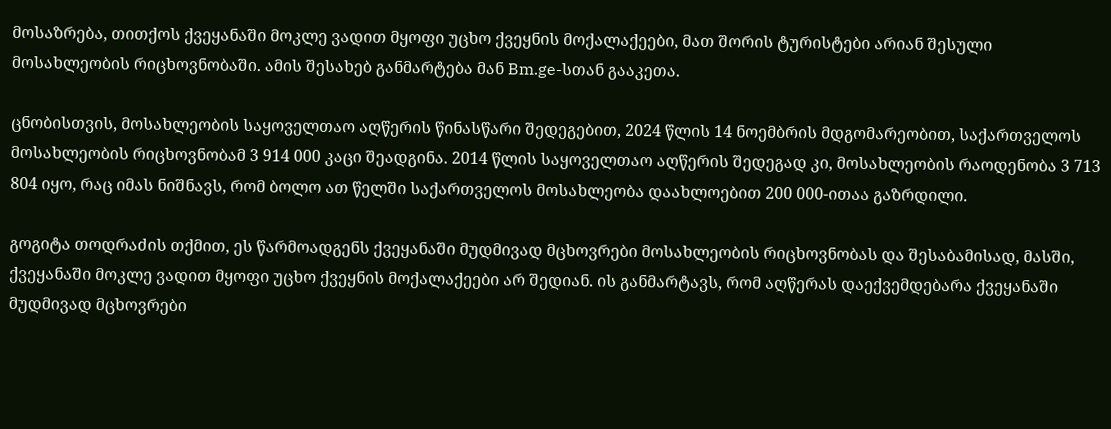მოსაზრება, თითქოს ქვეყანაში მოკლე ვადით მყოფი უცხო ქვეყნის მოქალაქეები, მათ შორის ტურისტები არიან შესული მოსახლეობის რიცხოვნობაში. ამის შესახებ განმარტება მან Bm.ge-სთან გააკეთა.

ცნობისთვის, მოსახლეობის საყოველთაო აღწერის წინასწარი შედეგებით, 2024 წლის 14 ნოემბრის მდგომარეობით, საქართველოს მოსახლეობის რიცხოვნობამ 3 914 000 კაცი შეადგინა. 2014 წლის საყოველთაო აღწერის შედეგად კი, მოსახლეობის რაოდენობა 3 713 804 იყო, რაც იმას ნიშნავს, რომ ბოლო ათ წელში საქართველოს მოსახლეობა დაახლოებით 200 000-ითაა გაზრდილი.

გოგიტა თოდრაძის თქმით, ეს წარმოადგენს ქვეყანაში მუდმივად მცხოვრები მოსახლეობის რიცხოვნობას და შესაბამისად, მასში, ქვეყანაში მოკლე ვადით მყოფი უცხო ქვეყნის მოქალაქეები არ შედიან. ის განმარტავს, რომ აღწერას დაექვემდებარა ქვეყანაში მუდმივად მცხოვრები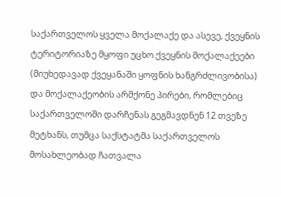საქართველოს ყველა მოქალაქე და ასევე, ქვეყნის ტერიტორიაზე მყოფი უცხო ქვეყნის მოქალაქეები (მიუხედავად ქვეყანაში ყოფნის ხანგრძლივობისა) და მოქალაქეობის არმქონე პირები, რომლებიც საქართველოში დარჩენას გეგმავდნენ 12 თვეზე მეტხანს, თუმცა საქსტატმა საქართველოს მოსახლეობად ჩათვალა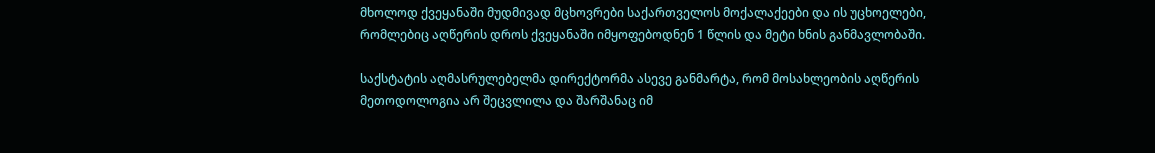მხოლოდ ქვეყანაში მუდმივად მცხოვრები საქართველოს მოქალაქეები და ის უცხოელები, რომლებიც აღწერის დროს ქვეყანაში იმყოფებოდნენ 1 წლის და მეტი ხნის განმავლობაში.

საქსტატის აღმასრულებელმა დირექტორმა ასევე განმარტა, რომ მოსახლეობის აღწერის მეთოდოლოგია არ შეცვლილა და შარშანაც იმ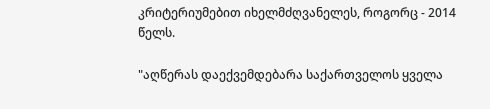კრიტერიუმებით იხელმძღვანელეს, როგორც - 2014 წელს.

"აღწერას დაექვემდებარა საქართველოს ყველა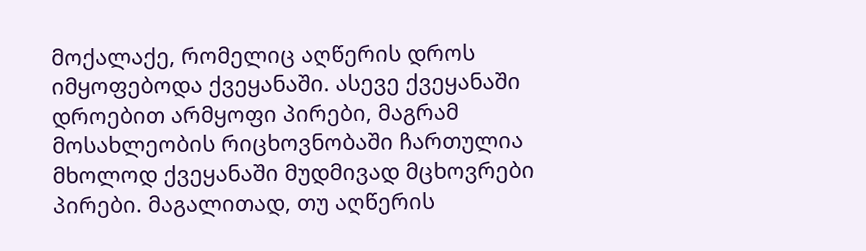მოქალაქე, რომელიც აღწერის დროს იმყოფებოდა ქვეყანაში. ასევე ქვეყანაში დროებით არმყოფი პირები, მაგრამ მოსახლეობის რიცხოვნობაში ჩართულია მხოლოდ ქვეყანაში მუდმივად მცხოვრები პირები. მაგალითად, თუ აღწერის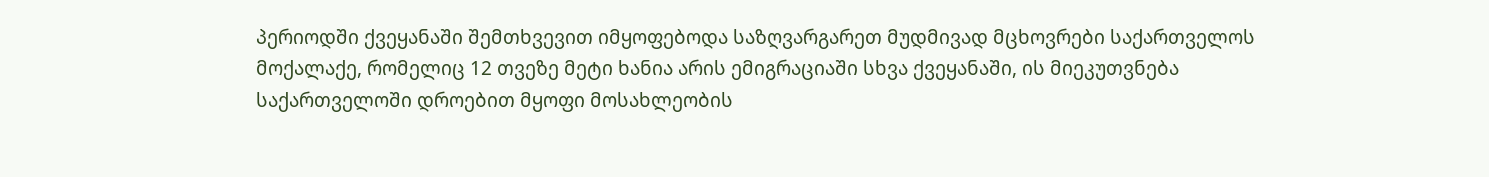პერიოდში ქვეყანაში შემთხვევით იმყოფებოდა საზღვარგარეთ მუდმივად მცხოვრები საქართველოს მოქალაქე, რომელიც 12 თვეზე მეტი ხანია არის ემიგრაციაში სხვა ქვეყანაში, ის მიეკუთვნება საქართველოში დროებით მყოფი მოსახლეობის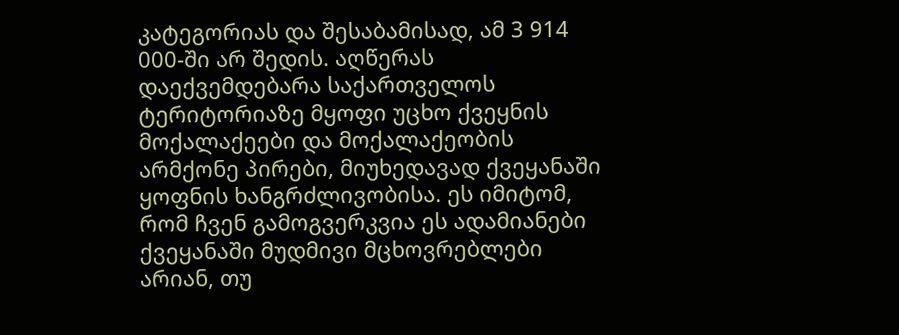კატეგორიას და შესაბამისად, ამ 3 914 000-ში არ შედის. აღწერას დაექვემდებარა საქართველოს ტერიტორიაზე მყოფი უცხო ქვეყნის მოქალაქეები და მოქალაქეობის არმქონე პირები, მიუხედავად ქვეყანაში ყოფნის ხანგრძლივობისა. ეს იმიტომ, რომ ჩვენ გამოგვერკვია ეს ადამიანები ქვეყანაში მუდმივი მცხოვრებლები არიან, თუ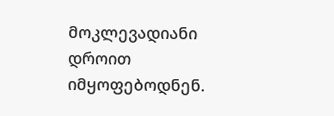მოკლევადიანი დროით იმყოფებოდნენ.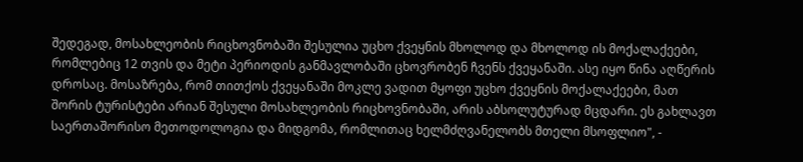შედეგად, მოსახლეობის რიცხოვნობაში შესულია უცხო ქვეყნის მხოლოდ და მხოლოდ ის მოქალაქეები, რომლებიც 12 თვის და მეტი პერიოდის განმავლობაში ცხოვრობენ ჩვენს ქვეყანაში. ასე იყო წინა აღწერის დროსაც. მოსაზრება, რომ თითქოს ქვეყანაში მოკლე ვადით მყოფი უცხო ქვეყნის მოქალაქეები, მათ შორის ტურისტები არიან შესული მოსახლეობის რიცხოვნობაში, არის აბსოლუტურად მცდარი. ეს გახლავთ საერთაშორისო მეთოდოლოგია და მიდგომა, რომლითაც ხელმძღვანელობს მთელი მსოფლიო", -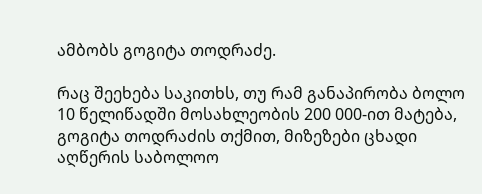ამბობს გოგიტა თოდრაძე.

რაც შეეხება საკითხს, თუ რამ განაპირობა ბოლო 10 წელიწადში მოსახლეობის 200 000-ით მატება, გოგიტა თოდრაძის თქმით, მიზეზები ცხადი აღწერის საბოლოო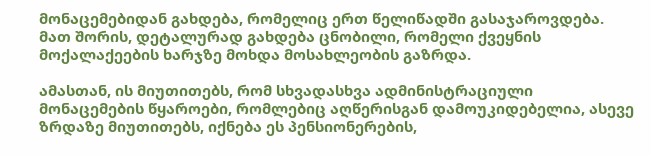მონაცემებიდან გახდება, რომელიც ერთ წელიწადში გასაჯაროვდება. მათ შორის, დეტალურად გახდება ცნობილი, რომელი ქვეყნის მოქალაქეების ხარჯზე მოხდა მოსახლეობის გაზრდა.

ამასთან, ის მიუთითებს, რომ სხვადასხვა ადმინისტრაციული მონაცემების წყაროები, რომლებიც აღწერისგან დამოუკიდებელია, ასევე ზრდაზე მიუთითებს, იქნება ეს პენსიონერების,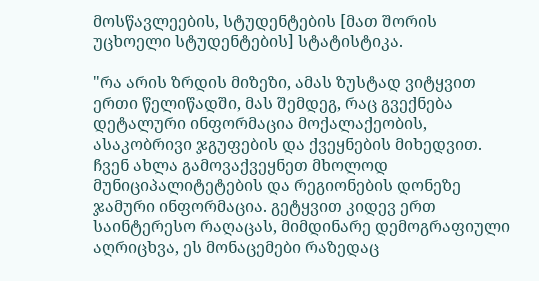მოსწავლეების, სტუდენტების [მათ შორის უცხოელი სტუდენტების] სტატისტიკა.

"რა არის ზრდის მიზეზი, ამას ზუსტად ვიტყვით ერთი წელიწადში, მას შემდეგ, რაც გვექნება დეტალური ინფორმაცია მოქალაქეობის, ასაკობრივი ჯგუფების და ქვეყნების მიხედვით. ჩვენ ახლა გამოვაქვეყნეთ მხოლოდ მუნიციპალიტეტების და რეგიონების დონეზე ჯამური ინფორმაცია. გეტყვით კიდევ ერთ საინტერესო რაღაცას, მიმდინარე დემოგრაფიული აღრიცხვა, ეს მონაცემები რაზედაც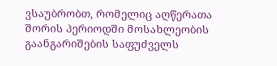ვსაუბრობთ, რომელიც აღწერათა შორის პერიოდში მოსახლეობის გაანგარიშების საფუძველს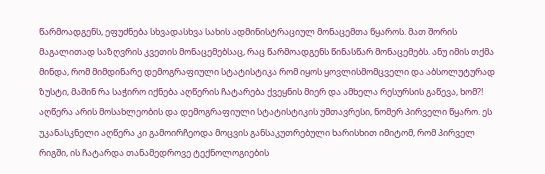წარმოადგენს, ეფუძნება სხვადასხვა სახის ადმინისტრაციულ მონაცემთა წყაროს. მათ შორის მაგალითად საზღვრის კვეთის მონაცემებსაც, რაც წარმოადგენს წინასწარ მონაცემებს. ანუ იმის თქმა მინდა, რომ მიმდინარე დემოგრაფიული სტატისტიკა რომ იყოს ყოვლისმომცველი და აბსოლუტურად ზუსტი, მაშინ რა საჭირო იქნება აღწერის ჩატარება ქვეყნის მიერ და ამხელა რესურსის გაწევა, ხომ?! აღწერა არის მოსახლეობის და დემოგრაფიული სტატისტიკის უმთავრესი, ნომერ პირველი წყარო. ეს უკანასკნელი აღწერა კი გამოირჩეოდა მოცვის განსაკუთრებული ხარისხით იმიტომ, რომ პირველ რიგში, ის ჩატარდა თანამედროვე ტექნოლოგიების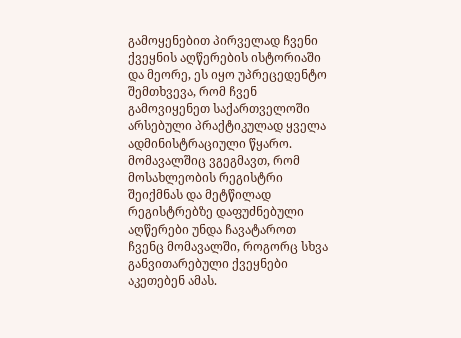გამოყენებით პირველად ჩვენი ქვეყნის აღწერების ისტორიაში და მეორე, ეს იყო უპრეცედენტო შემთხვევა, რომ ჩვენ გამოვიყენეთ საქართველოში არსებული პრაქტიკულად ყველა ადმინისტრაციული წყარო. მომავალშიც ვგეგმავთ, რომ მოსახლეობის რეგისტრი შეიქმნას და მეტწილად რეგისტრებზე დაფუძნებული აღწერები უნდა ჩავატაროთ ჩვენც მომავალში, როგორც სხვა განვითარებული ქვეყნები აკეთებენ ამას.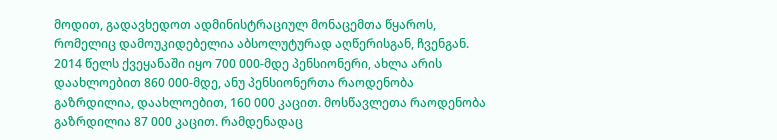მოდით, გადავხედოთ ადმინისტრაციულ მონაცემთა წყაროს, რომელიც დამოუკიდებელია აბსოლუტურად აღწერისგან, ჩვენგან. 2014 წელს ქვეყანაში იყო 700 000-მდე პენსიონერი, ახლა არის დაახლოებით 860 000-მდე, ანუ პენსიონერთა რაოდენობა გაზრდილია, დაახლოებით, 160 000 კაცით. მოსწავლეთა რაოდენობა გაზრდილია 87 000 კაცით. რამდენადაც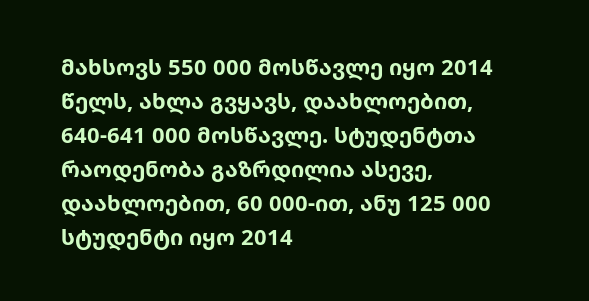მახსოვს 550 000 მოსწავლე იყო 2014 წელს, ახლა გვყავს, დაახლოებით, 640-641 000 მოსწავლე. სტუდენტთა რაოდენობა გაზრდილია ასევე, დაახლოებით, 60 000-ით, ანუ 125 000 სტუდენტი იყო 2014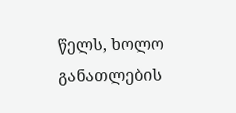წელს, ხოლო განათლების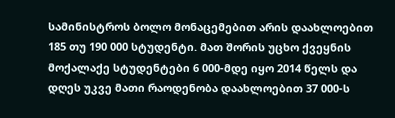სამინისტროს ბოლო მონაცემებით არის დაახლოებით 185 თუ 190 000 სტუდენტი. მათ შორის უცხო ქვეყნის მოქალაქე სტუდენტები 6 000-მდე იყო 2014 წელს და დღეს უკვე მათი რაოდენობა დაახლოებით 37 000-ს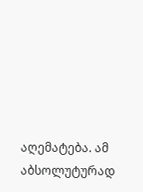აღემატება. ამ აბსოლუტურად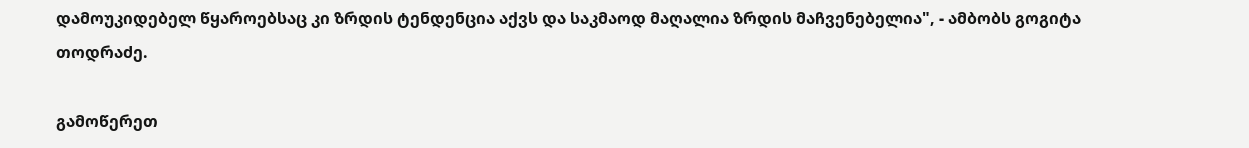დამოუკიდებელ წყაროებსაც კი ზრდის ტენდენცია აქვს და საკმაოდ მაღალია ზრდის მაჩვენებელია", - ამბობს გოგიტა თოდრაძე.

გამოწერეთ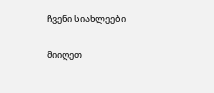ჩვენი სიახლეები

მიიღეთ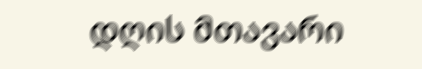დღის მთავარი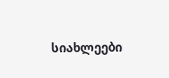სიახლეები